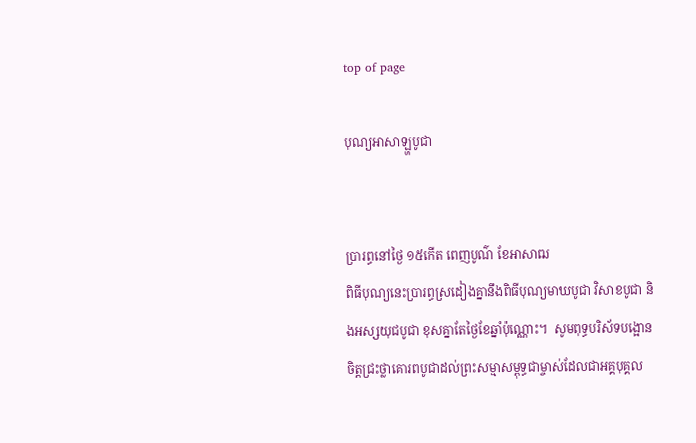top of page

បុណ្យអាសាឡ្ហបូជា


ប្រារព្ធនៅថ្ងៃ ១៥កើត ពេញបូណ៌ ខែអាសាឍ
ពិធីបុណ្យនេះប្រារព្ធស្រដៀងគ្នានឹងពិធីបុណ្យមាឃបូជា វិសាខបូជា និងអស្សយុជបូជា ខុសគ្នាតែថ្ងៃខែឆ្នាំប៉ុណ្ណោះ។  សូមពុទ្ធបរិស័ទបង្អោនចិត្តជ្រះថ្លាគោរពបូជាដល់ព្រះសម្មាសម្ពុទ្ធជាម្ចាស់ដែលជាអគ្គបុគ្គល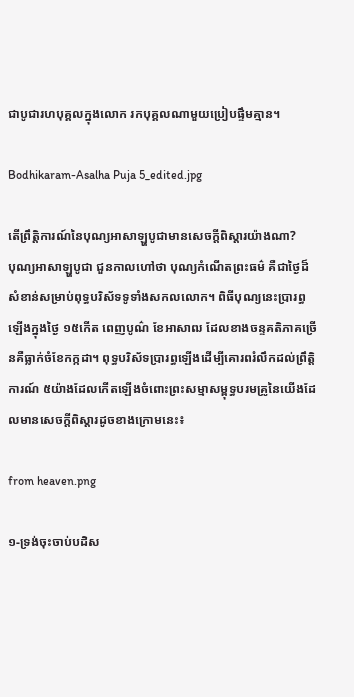ជាបូជារហបុគ្គលក្នុងលោក រកបុគ្គលណាមួយប្រៀបផ្ទឹមគ្មាន។

Bodhikaram-Asalha Puja 5_edited.jpg

តើព្រឹត្តិការណ៍នៃបុណ្យអាសាឡ្ហបូជាមានសេចក្តីពិស្តារយ៉ាងណា?
បុណ្យអាសាឡ្ហបូជា ជួនកាលហៅថា បុណ្យកំណើតព្រះធម៌ គឺជាថ្ងៃដ៏សំខាន់សម្រាប់ពុទ្ធបរិស័ទទូទាំងសកលលោក។ ពិធីបុណ្យនេះប្រារព្ធឡើងក្នុងថ្ងៃ ១៥កើត ពេញបូណ៌ ខែអាសាឍ ដែលខាងចន្ទគតិភាគច្រើនគឺធ្លាក់ចំខែកក្កដា។ ពុទ្ធបរិស័ទប្រារព្ធឡើងដើម្បីគោរពរំលឹកដល់ព្រឹត្តិការណ៍ ៥យ៉ាងដែលកើតឡើងចំពោះព្រះសម្មាសម្ពុទ្ធបរមគ្រូនៃយើងដែលមានសេចក្តីពិស្តារដូចខាងក្រោមនេះ៖

from heaven.png

១-ទ្រង់ចុះចាប់បដិស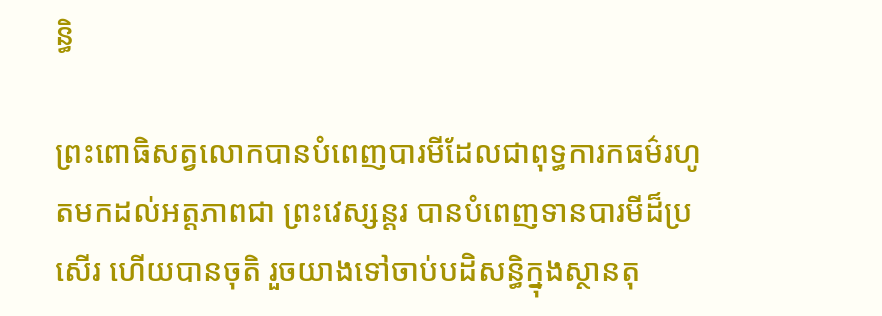ន្ធិ

ព្រះពោធិសត្វលោកបានបំពេញបារមីដែលជាពុទ្ធការកធម៌រហូតមកដល់អត្តភាពជា ព្រះវេស្សន្ដរ បានបំពេញទានបារមីដ៏ប្រសើរ ហើយបានចុតិ រួចយាងទៅចាប់បដិសន្ធិក្នុងស្ថានតុ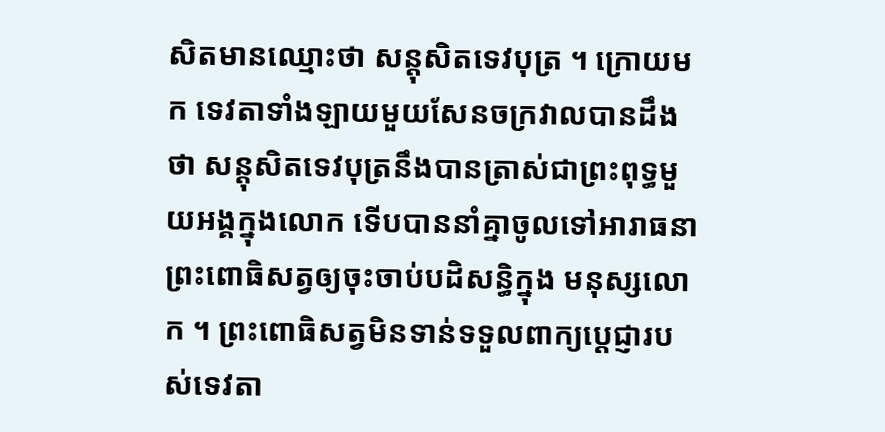សិតមានឈ្មោះថា សន្តុសិតទេវបុត្រ ។ ក្រោយមក ទេវតាទាំងឡាយមួយសែនចក្រវាលបានដឹងថា សន្តុសិតទេវបុត្រនឹងបានត្រាស់ជាព្រះពុទ្ធមួយអង្គក្នុងលោក ទើបបាននាំគ្នាចូលទៅអារាធនាព្រះពោធិសត្វឲ្យចុះចាប់បដិសន្ធិក្នុង មនុស្សលោក ។ ព្រះពោធិសត្វមិនទាន់ទទួលពាក្យប្ដេជ្ញារបស់ទេវតា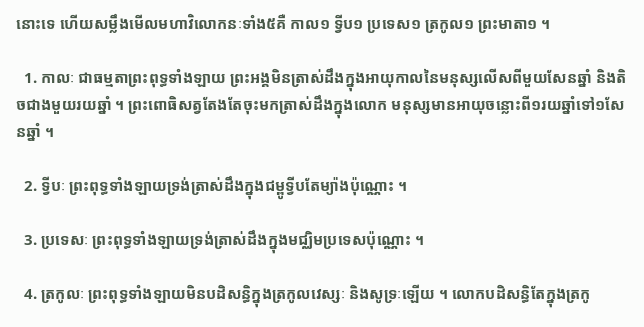នោះទេ ហើយសម្លឹងមើលមហាវិលោកនៈទាំង៥គឺ កាល១ ទ្វីប១ ប្រទេស១ ត្រកូល១ ព្រះមាតា១ ។

  1. កាលៈ ជាធម្មតាព្រះពុទ្ធទាំងឡាយ ព្រះអង្គមិនត្រាស់ដឹងក្នុងអាយុកាលនៃមនុស្សលើសពីមួយសែនឆ្នាំ និងតិចជាងមួយរយឆ្នាំ ។ ព្រះពោធិសត្វតែងតែចុះមកត្រាស់ដឹងក្នុងលោក មនុស្សមានអាយុចន្លោះពី១រយឆ្នាំទៅ១សែនឆ្នាំ ។

  2. ទ្វីបៈ ព្រះពុទ្ធទាំងឡាយទ្រង់ត្រាស់ដឹងក្នុងជម្ពូទ្វីបតែម្យ៉ាងប៉ុណ្ណោះ ។

  3. ប្រទេសៈ ព្រះពុទ្ធទាំងឡាយទ្រង់ត្រាស់ដឹងក្នុងមជ្ឈិមប្រទេសប៉ុណ្ណោះ ។

  4. ត្រកូលៈ ព្រះពុទ្ធទាំងឡាយមិនបដិសន្ធិក្នុងត្រកូលវេស្សៈ និងសូទ្រៈឡើយ ។ លោកបដិសន្ធិតែក្នុងត្រកូ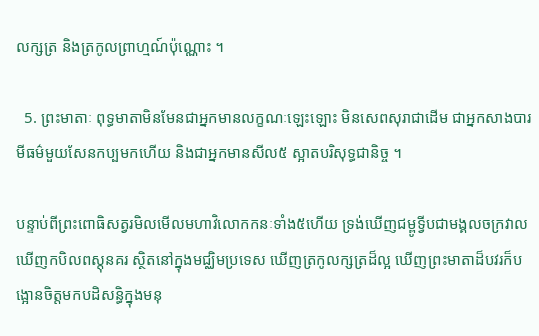លក្សត្រ និងត្រកូលព្រាហ្មណ៍ប៉ុណ្ណោះ ។

  5. ព្រះមាតាៈ ពុទ្ធមាតាមិនមែនជាអ្នកមានលក្ខណៈឡេះឡោះ មិនសេពសុរាជាដើម ជាអ្នកសាងបារមីធម៌មួយសែនកប្បមកហើយ និងជាអ្នកមានសីល៥ ស្អាតបរិសុទ្ធជានិច្ច ។

បន្ទាប់ពីព្រះពោធិសត្វរមិលមើលមហាវិលោកកនៈទាំង៥ហើយ ទ្រង់ឃើញជម្ពូទ្វីបជាមង្គលចក្រវាល ឃើញកបិលពស្តុនគរ ស្ថិតនៅក្នុងមជ្ឈិមប្រទេស ឃើញត្រកូលក្សត្រដ៏ល្អ ឃើញព្រះមាតាដ៏បវរក៏បង្អោនចិត្តមកបដិសន្ធិក្នុងមនុ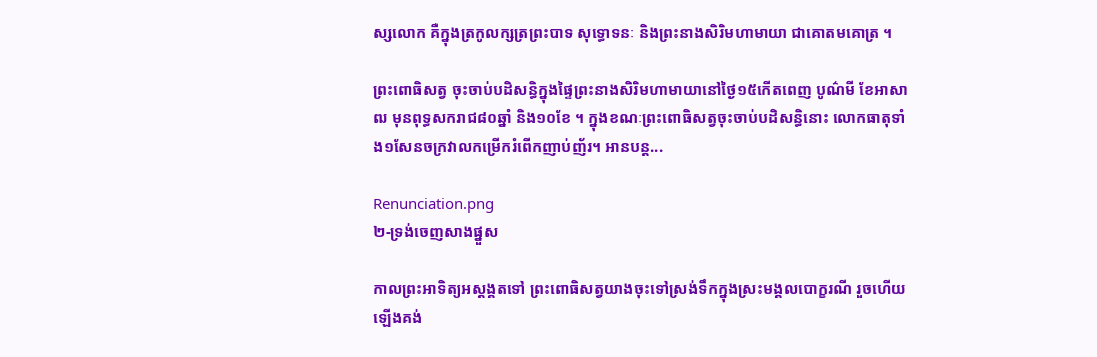ស្សលោក គឺក្នុងត្រកូលក្សត្រព្រះបាទ សុទ្ធោទនៈ និងព្រះនាងសិរិមហាមាយា ជាគោតមគោត្រ ។

ព្រះពោធិសត្វ ចុះចាប់បដិសន្ធិក្នុងផ្ទៃព្រះនាងសិរិមហាមាយានៅថ្ងៃ១៥កើតពេញ បូណ៌មី ខែអាសាឍ មុនពុទ្ធសករាជ៨០ឆ្នាំ និង១០ខែ ។ ក្នុងខណៈព្រះពោធិសត្វចុះចាប់បដិសន្ធិនោះ លោកធាតុទាំង១សែនចក្រវាលកម្រើករំពើកញាប់ញ័រ។ អានបន្ត...

Renunciation.png
២-ទ្រង់ចេញសាងផ្នួស

កាលព្រះអាទិត្យអស្ដង្គតទៅ ព្រះពោធិសត្វយាងចុះទៅស្រង់ទឹកក្នុងស្រះមង្គលបោក្ខរណី រួចហើយឡើងគង់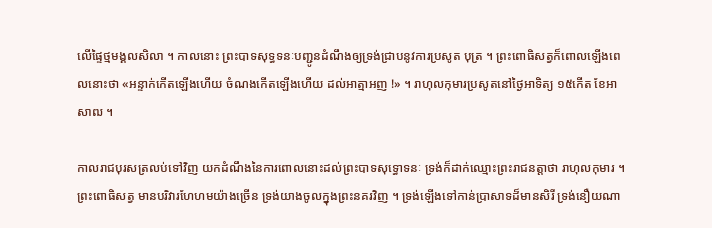លើផ្ទៃថ្មមង្គលសិលា ។ កាលនោះ ព្រះបាទសុទ្ធទនៈបញ្ជូនដំណឹងឲ្យទ្រង់ជ្រាបនូវការប្រសូត បុត្រ ។ ព្រះពោធិសត្វក៏ពោលឡើងពេលនោះថា «អន្ទាក់កើតឡើងហើយ ចំណងកើតឡើងហើយ ដល់អាត្មាអញ !» ។ រាហុលកុមារប្រសូតនៅថ្ងៃអាទិត្យ ១៥កើត ខែអាសាឍ ។

កាលរាជបុរសត្រលប់ទៅវិញ យកដំណឹងនៃការពោលនោះដល់ព្រះបាទសុទ្ធោទនៈ ទ្រង់ក៏ដាក់ឈ្មោះព្រះរាជនត្តាថា រាហុលកុមារ ។ ព្រះពោធិសត្វ មានបរិវារហែហមយ៉ាងច្រើន ទ្រង់យាងចូលក្នុងព្រះនគរវិញ ។ ទ្រង់ឡើងទៅកាន់ប្រាសាទដ៏មានសិរី ទ្រង់នឿយណា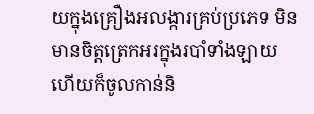យក្នុងគ្រឿងអលង្ការគ្រប់ប្រភេទ មិនមានចិត្តត្រេកអរក្នុងរបាំទាំងឡាយ ហើយក៏ចូលកាន់និ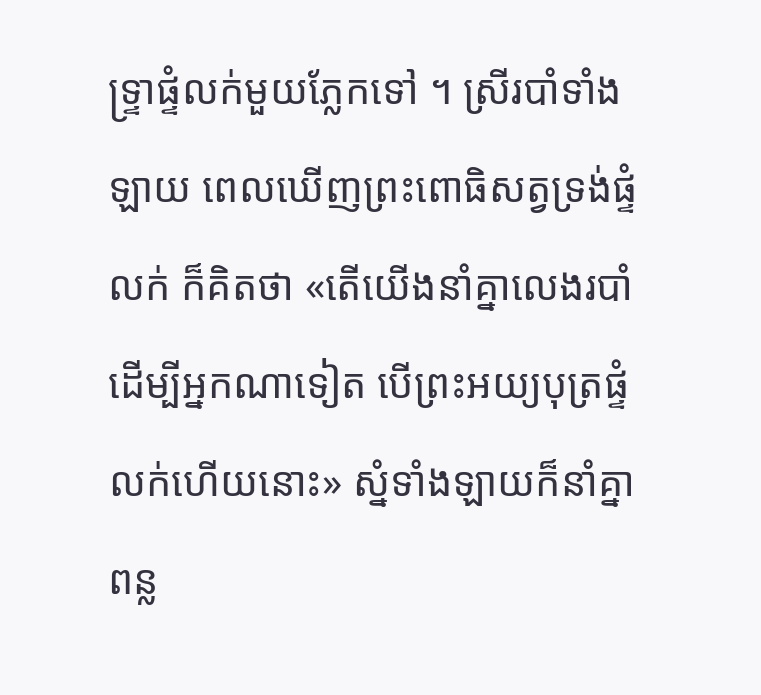ទ្ទ្រាផ្ទំលក់មួយភ្លែកទៅ ។ ស្រីរបាំទាំងឡាយ ពេលឃើញព្រះពោធិសត្វទ្រង់ផ្ទំលក់ ក៏គិតថា «តើយើងនាំគ្នាលេងរបាំដើម្បីអ្នកណាទៀត បើព្រះអយ្យបុត្រផ្ទំលក់ហើយនោះ» ស្នំទាំងឡាយក៏នាំគ្នាពន្ល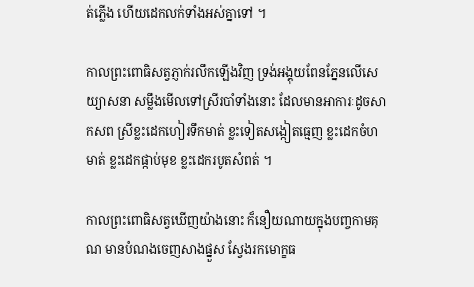ត់ភ្លើង ហើយដេកលក់ទាំងអស់គ្នាទៅ ។

កាលព្រះពោធិសត្វភ្ញាក់រលឹកឡើងវិញ ទ្រង់អង្គុយពែនភ្នែនលើសេយ្យាសនា សម្លឹងមើលទៅស្រីរបាំទាំងនោះ ដែលមានអាការៈដូចសាកសព ស្រីខ្លះដេកហៀរទឹកមាត់ ខ្លះទៀតសង្កៀតធ្មេញ ខ្លះដេកចំហមាត់ ខ្លះដេកផ្កាប់មុខ ខ្លះដេករបូតសំពត់ ។

កាលព្រះពោធិសត្វឃើញយ៉ាងនោះ ក៏នឿយណាយក្នុងបញ្ចកាមគុណ មានបំណងចេញសាងផ្នួស ស្វែងរកមោក្ខធ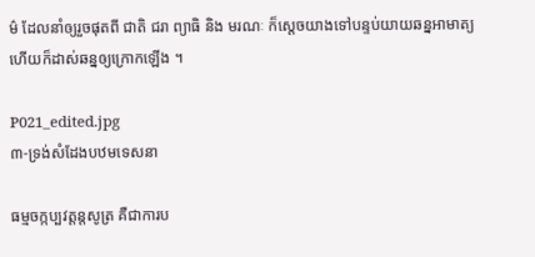ម៌ ដែលនាំឲ្យរួចផុតពី ជាតិ ជរា ព្យាធិ និង មរណៈ ក៏ស្ដេចយាងទៅបន្ទប់យាយឆន្នអាមាត្យ ហើយក៏ដាស់ឆន្នឲ្យក្រោកឡើង ។

P021_edited.jpg
៣-ទ្រង់សំដែងបឋមទេសនា

ធម្មចក្កប្បវត្តន្តសូត្រ គឺជាការប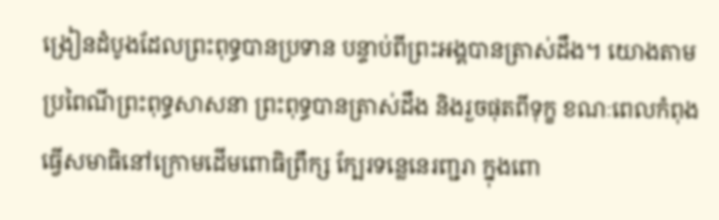ង្រៀនដំបូងដែលព្រះពុទ្ធបានប្រទាន បន្ទាប់ពីព្រះអង្គបានត្រាស់ដឹង។ យោងតាមប្រពៃណីព្រះពុទ្ធសាសនា ព្រះពុទ្ធបានត្រាស់ដឹង និងរួចផុតពីទុក្ខ ខណៈពេលកំពុងធ្វើសមាធិនៅក្រោមដើមពោធិព្រឹក្ស ក្បែរទន្លេនេរញ្ជរា ក្នុងពោ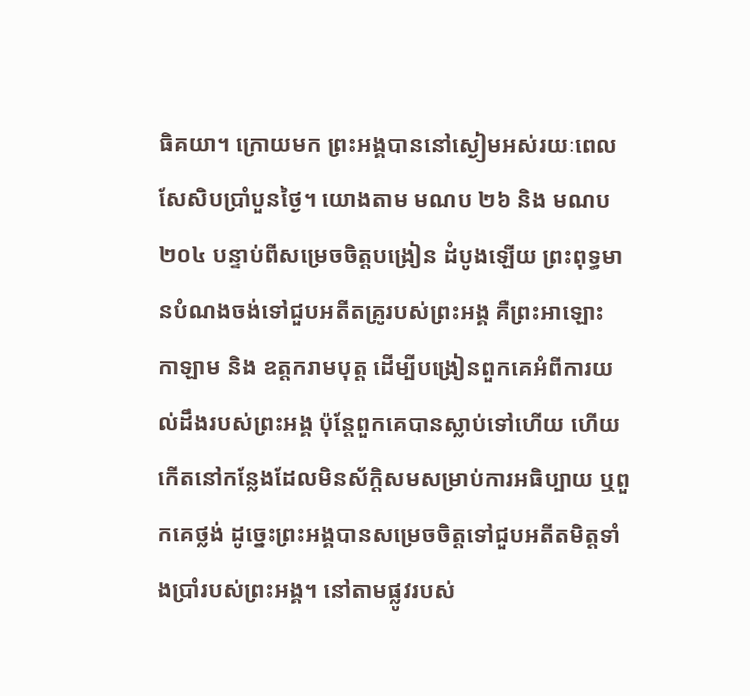ធិគយា។ ក្រោយមក ព្រះអង្គបាននៅស្ងៀមអស់រយៈពេលសែសិបប្រាំបួនថ្ងៃ។ យោងតាម មណប ២៦ និង មណប ២០៤ បន្ទាប់ពីសម្រេចចិត្តបង្រៀន ដំបូងឡើយ ព្រះពុទ្ធមានបំណងចង់ទៅជួបអតីតគ្រូរបស់ព្រះអង្គ គឺព្រះអាឡោះ កាឡាម និង ឧត្តករាមបុត្ត ដើម្បីបង្រៀនពួកគេអំពីការយល់ដឹងរបស់ព្រះអង្គ ប៉ុន្តែពួកគេបានស្លាប់ទៅហើយ ហើយកើតនៅកន្លែងដែលមិនស័ក្តិសមសម្រាប់ការអធិប្បាយ ឬពួកគេថ្លង់ ដូច្នេះព្រះអង្គបានសម្រេចចិត្តទៅជួបអតីតមិត្តទាំងប្រាំរបស់ព្រះអង្គ។ នៅតាមផ្លូវរបស់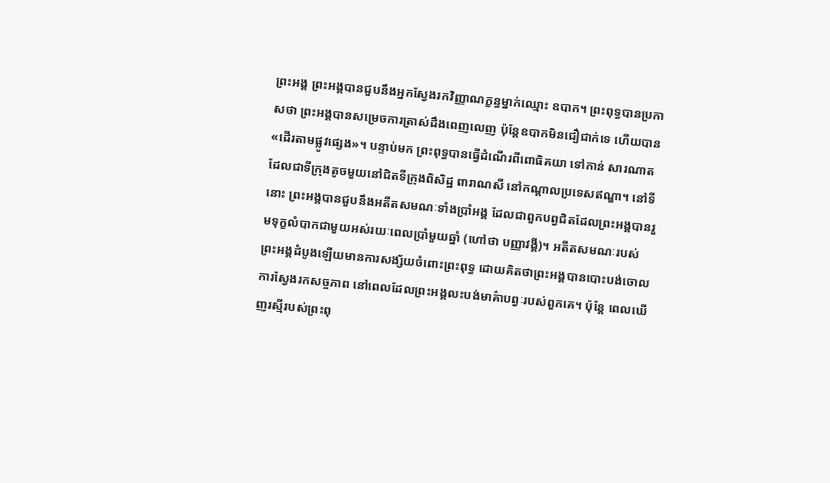ព្រះអង្គ ព្រះអង្គបានជួបនឹងអ្នកស្វែងរកវិញ្ញាណក្ខន្ធម្នាក់ឈ្មោះ ឧបាក។ ព្រះពុទ្ធបានប្រកាសថា ព្រះអង្គបានសម្រេចការត្រាស់ដឹងពេញលេញ ប៉ុន្តែឧបាកមិនជឿជាក់ទេ ហើយបាន «ដើរតាមផ្លូវផ្សេង»។ បន្ទាប់មក ព្រះពុទ្ធបានធ្វើដំណើរពីពោធិគយា ទៅកាន់ សារណាត ដែលជាទីក្រុងតូចមួយនៅជិតទីក្រុងពិសិដ្ឋ ពារាណសី នៅកណ្តាលប្រទេសឥណ្ឌា។ នៅទីនោះ ព្រះអង្គបានជួបនឹងអតីតសមណៈទាំងប្រាំអង្គ ដែលជាពួកបព្វជិតដែលព្រះអង្គបានរួមទុក្ខលំបាកជាមួយអស់រយៈពេលប្រាំមួយឆ្នាំ (ហៅថា បញ្ញាវង្គី)។ អតីតសមណៈរបស់ព្រះអង្គដំបូងឡើយមានការសង្ស័យចំពោះព្រះពុទ្ធ ដោយគិតថាព្រះអង្គបានបោះបង់ចោលការស្វែងរកសច្ចភាព នៅពេលដែលព្រះអង្គលះបង់មាគ៌ាបព្វៈរបស់ពួកគេ។ ប៉ុន្តែ ពេលឃើញរស្មីរបស់ព្រះពុ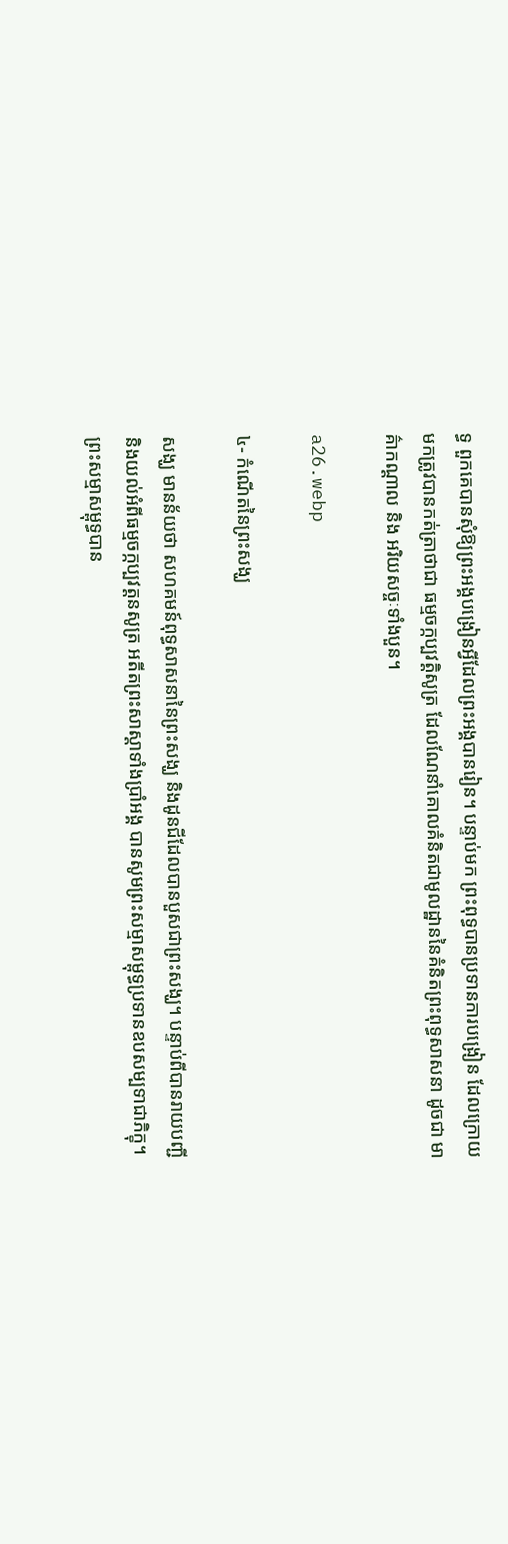ទ្ធ ពួកគេបានសុំឱ្យព្រះអង្គបង្រៀនអ្វីដែលព្រះអង្គបានរៀន។ បន្ទាប់មក ព្រះពុទ្ធបានប្រទានការបង្រៀន ដែលក្រោយមកត្រូវបានកត់ត្រាថាជា ធម្មចក្កប្បវត្តិសូត្រ ដែលណែនាំគោលគំនិតជាមូលដ្ឋាននៃគំនិតព្រះពុទ្ធសាសនា ដូចជា មាគ៌ាកណ្តាល និង អរិយសច្ចៈទាំងបួន។

a26.webp

៤- កំណើតនៃព្រះសង្ឃ

សង្ឃ មានន័យថា សហគមន៍ពុទ្ធសាសនានៃព្រះសង្ឃ និងដូនជីដែលបានបួសជាព្រះសង្ឃ។ បន្ទាប់ពីបានរាយបញ្ជី និងយល់អំពីធម្មចក្កប្បវត្តនសូត្រ អតីតព្រះសាស្តាទាំងប្រាំអង្គ បានសូមព្រះសម្មាសម្ពុទ្ធប្រទានឧបសម្បទាជាភិក្ខុ។ ព្រះសម្មាសម្ពុទ្ធបាន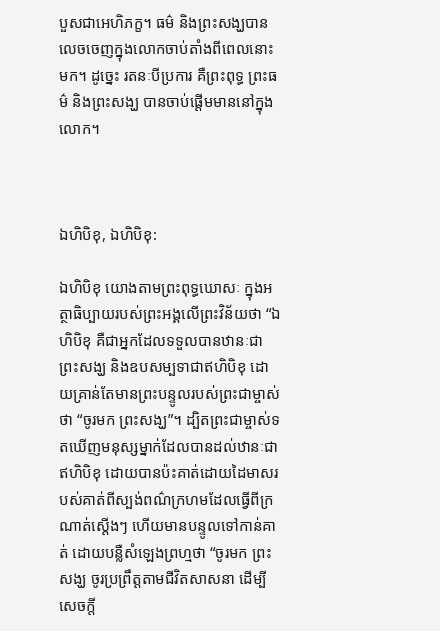បួសជាអេហិភក្ខ។ ធម៌ និងព្រះសង្ឃបានលេចចេញក្នុងលោកចាប់តាំងពីពេលនោះមក។ ដូច្នេះ រតនៈបីប្រការ គឺព្រះពុទ្ធ ព្រះធម៌ និងព្រះសង្ឃ បានចាប់ផ្តើមមាននៅក្នុងលោក។



ឯហិបិខុ, ឯហិបិខុ:

ឯហិបិខុ យោងតាមព្រះពុទ្ធឃោសៈ ក្នុងអត្ថាធិប្បាយរបស់ព្រះអង្គលើព្រះវិន័យថា “ឯហិបិខុ គឺជាអ្នកដែលទទួលបានឋានៈជាព្រះសង្ឃ និងឧបសម្បទាជាឥហិបិខុ ដោយគ្រាន់តែមានព្រះបន្ទូលរបស់ព្រះជាម្ចាស់ថា “ចូរមក ព្រះសង្ឃ”។ ដ្បិតព្រះជាម្ចាស់ទតឃើញមនុស្សម្នាក់ដែលបានដល់ឋានៈជាឥហិបិខុ ដោយបានប៉ះគាត់ដោយដៃមាសរបស់គាត់ពីស្បង់ពណ៌ក្រហមដែលធ្វើពីក្រណាត់ស្តើងៗ ហើយមានបន្ទូលទៅកាន់គាត់ ដោយបន្លឺសំឡេងព្រហ្មថា “ចូរមក ព្រះសង្ឃ ចូរប្រព្រឹត្តតាមជីវិតសាសនា ដើម្បីសេចក្តី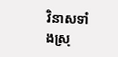វិនាសទាំងស្រុ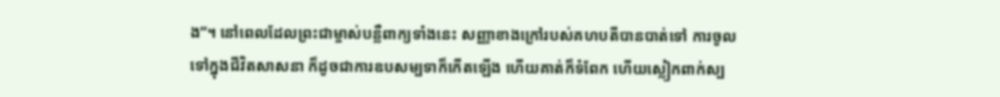ង”។ នៅពេលដែលព្រះជាម្ចាស់បន្លឺពាក្យទាំងនេះ សញ្ញាខាងក្រៅរបស់គហបតីបានបាត់ទៅ ការចូលទៅក្នុងជីវិតសាសនា ក៏ដូចជាការឧបសម្បទាក៏កើតឡើង ហើយគាត់ក៏ទំពែក ហើយស្លៀកពាក់ស្ប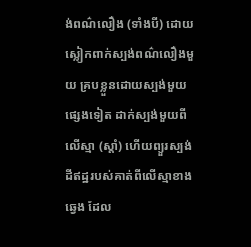ង់ពណ៌លឿង (ទាំងបី) ដោយស្លៀកពាក់ស្បង់ពណ៌លឿងមួយ គ្របខ្លួនដោយស្បង់មួយផ្សេងទៀត ដាក់ស្បង់មួយពីលើស្មា (ស្តាំ) ហើយព្យួរស្បង់ដីឥដ្ឋរបស់គាត់ពីលើស្មាខាងឆ្វេង ដែល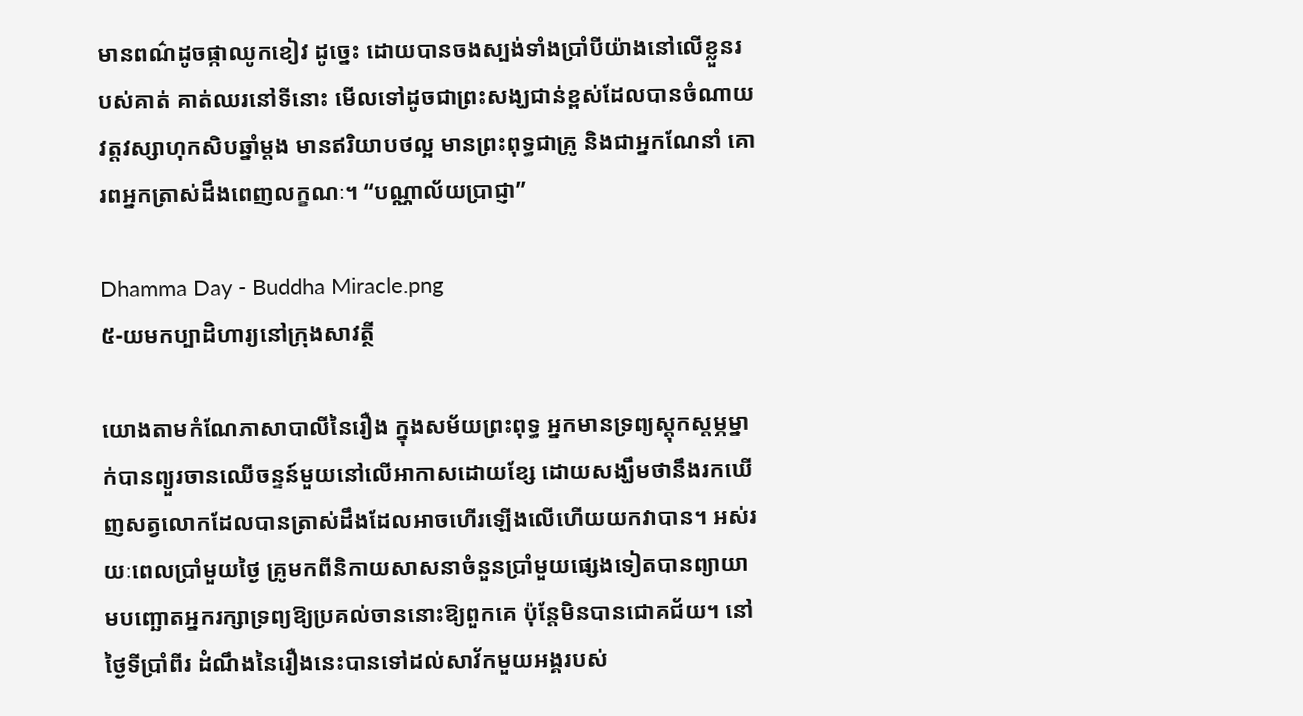មានពណ៌ដូចផ្កាឈូកខៀវ ដូច្នេះ ដោយបានចងស្បង់ទាំងប្រាំបីយ៉ាងនៅលើខ្លួនរបស់គាត់ គាត់ឈរនៅទីនោះ មើលទៅដូចជាព្រះសង្ឃជាន់ខ្ពស់ដែលបានចំណាយ វត្តវស្សាហុកសិបឆ្នាំម្តង មានឥរិយាបថល្អ មានព្រះពុទ្ធជាគ្រូ និងជាអ្នកណែនាំ គោរពអ្នកត្រាស់ដឹងពេញលក្ខណៈ។ “បណ្ណាល័យប្រាជ្ញា”

Dhamma Day - Buddha Miracle.png
៥-យមកប្បាដិហារ្យនៅក្រុងសាវត្ថី

យោងតាមកំណែភាសាបាលីនៃរឿង ក្នុងសម័យព្រះពុទ្ធ អ្នកមានទ្រព្យស្តុកស្តម្ភម្នាក់បានព្យួរចានឈើចន្ទន៍មួយនៅលើអាកាសដោយខ្សែ ដោយសង្ឃឹមថានឹងរកឃើញសត្វលោកដែលបានត្រាស់ដឹងដែលអាចហើរឡើងលើហើយយកវាបាន។ អស់រយៈពេលប្រាំមួយថ្ងៃ គ្រូមកពីនិកាយសាសនាចំនួនប្រាំមួយផ្សេងទៀតបានព្យាយាមបញ្ឆោតអ្នករក្សាទ្រព្យឱ្យប្រគល់ចាននោះឱ្យពួកគេ ប៉ុន្តែមិនបានជោគជ័យ។ នៅថ្ងៃទីប្រាំពីរ ដំណឹងនៃរឿងនេះបានទៅដល់សាវ័កមួយអង្គរបស់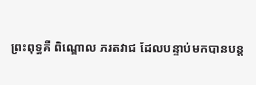ព្រះពុទ្ធគឺ ពិណ្ឌោល ភរតវាជ ដែលបន្ទាប់មកបានបន្ត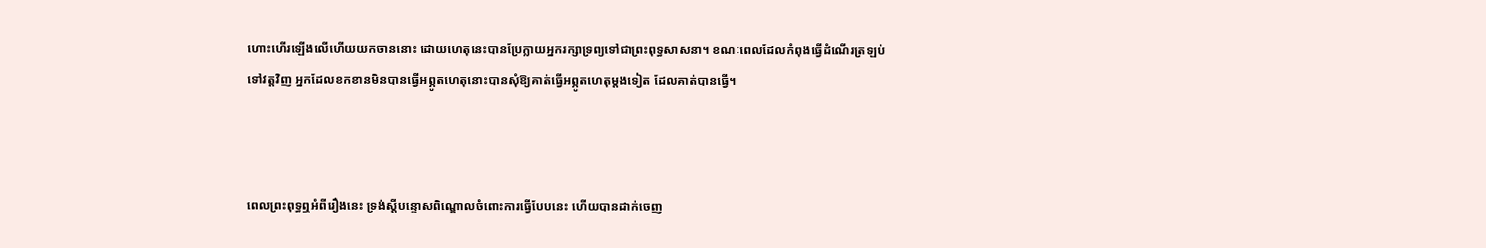ហោះហើរឡើងលើហើយយកចាននោះ ដោយហេតុនេះបានប្រែក្លាយអ្នករក្សាទ្រព្យទៅជាព្រះពុទ្ធសាសនា។ ខណៈពេលដែលកំពុងធ្វើដំណើរត្រឡប់ទៅវត្តវិញ អ្នកដែលខកខានមិនបានធ្វើអព្ភូតហេតុនោះបានសុំឱ្យគាត់ធ្វើអព្ភូតហេតុម្តងទៀត ដែលគាត់បានធ្វើ។



ពេលព្រះពុទ្ធឮអំពីរឿងនេះ ទ្រង់ស្តីបន្ទោសពិណ្ឌោលចំពោះការធ្វើបែបនេះ ហើយបានដាក់ចេញ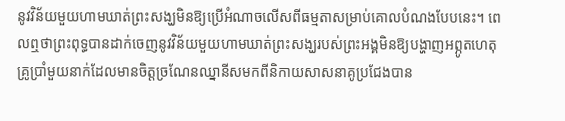នូវវិន័យមួយហាមឃាត់ព្រះសង្ឃមិនឱ្យប្រើអំណាចលើសពីធម្មតាសម្រាប់គោលបំណងបែបនេះ។ ពេលឮថាព្រះពុទ្ធបានដាក់ចេញនូវវិន័យមួយហាមឃាត់ព្រះសង្ឃរបស់ព្រះអង្គមិនឱ្យបង្ហាញអព្ភូតហេតុ គ្រូប្រាំមួយនាក់ដែលមានចិត្តច្រណែនឈ្នានីសមកពីនិកាយសាសនាគូប្រជែងបាន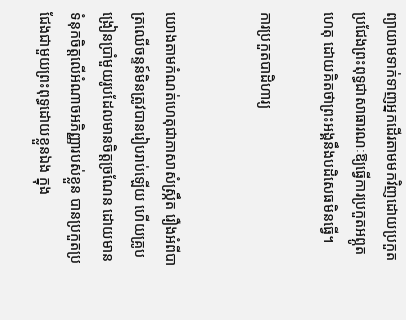ព្យាយាមទាក់ទាញអ្នកដើរតាមមកវិញដោយប្រកួតប្រជែងព្រះពុទ្ធជាសាធារណៈឱ្យធ្វើការប្រកួតអព្ភូតហេតុ ដោយគិតថាព្រះអង្គនឹងបដិសេធមិនធ្វើ។

ការប្រកួតបាដិហារ្យ


យោងតាមកំណត់ហេតុជាភាសាសំស្ក្រឹត រឿងអំពីបាត្រឈើចន្ទន៍មិនត្រូវបានរៀបរាប់ឡើយ ហើយគ្រូបង្រៀនប្រាំមួយរូបដែលមានចិត្តច្រណែន ដោយមានទំនុកចិត្តលើអំណាចអភិញ្ញារបស់ខ្លួន បានប្រកួតប្រជែងជាមួយព្រះពុទ្ធដោយខ្លួនឯង ក្នុង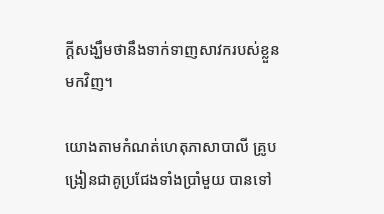ក្តីសង្ឃឹមថានឹងទាក់ទាញសាវករបស់ខ្លួនមកវិញ។

យោងតាមកំណត់ហេតុភាសាបាលី គ្រូបង្រៀនជាគូប្រជែងទាំងប្រាំមួយ បានទៅ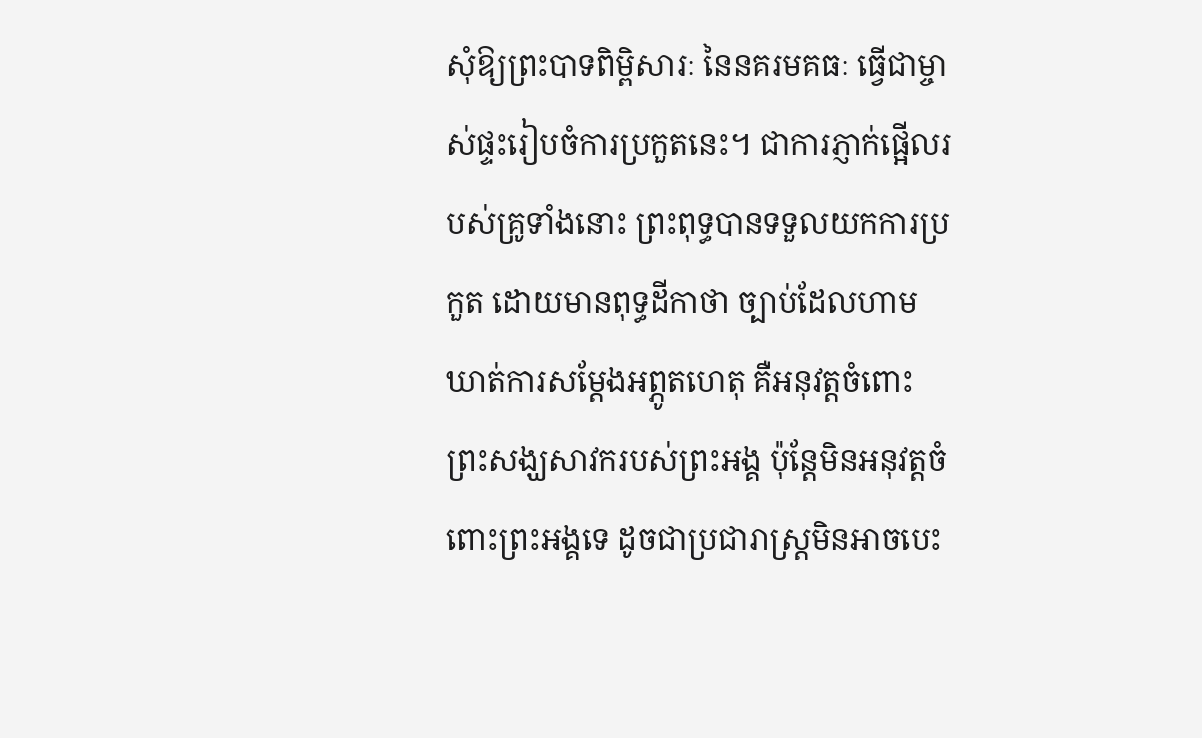សុំឱ្យព្រះបាទពិម្ពិសារៈ នៃនគរមគធៈ ធ្វើជាម្ចាស់ផ្ទះរៀបចំការប្រកួតនេះ។ ជាការភ្ញាក់ផ្អើលរបស់គ្រូទាំងនោះ ព្រះពុទ្ធបានទទួលយកការប្រកួត ដោយមានពុទ្ធដីកាថា ច្បាប់ដែលហាមឃាត់ការសម្តែងអព្ភូតហេតុ គឺអនុវត្តចំពោះព្រះសង្ឃសាវករបស់ព្រះអង្គ ប៉ុន្តែមិនអនុវត្តចំពោះព្រះអង្គទេ ដូចជាប្រជារាស្ត្រមិនអាចបេះ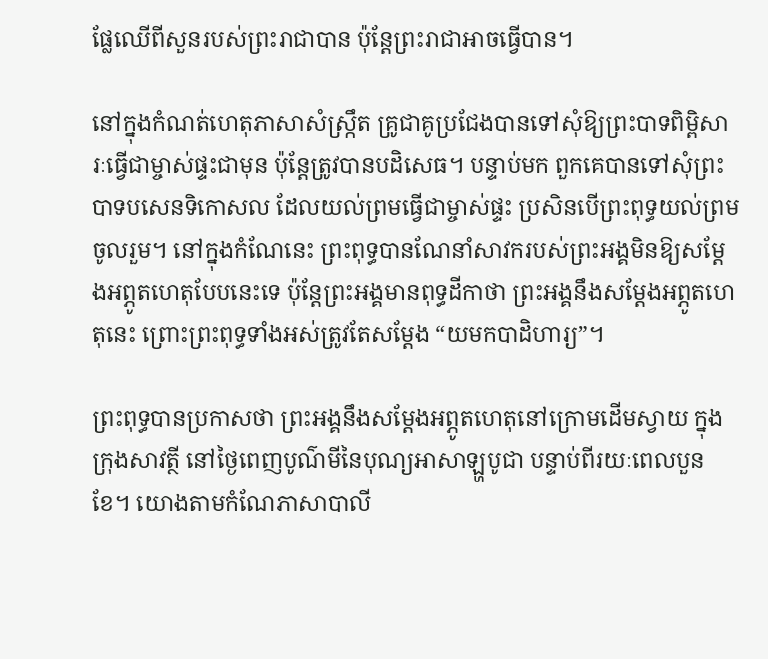ផ្លែឈើពីសួនរបស់ព្រះរាជាបាន ប៉ុន្តែព្រះរាជាអាចធ្វើបាន។

នៅក្នុងកំណត់ហេតុភាសាសំស្ក្រឹត គ្រូជាគូប្រជែងបានទៅសុំឱ្យព្រះបាទពិម្ពិសារៈធ្វើជាម្ចាស់ផ្ទះជាមុន ប៉ុន្តែត្រូវបានបដិសេធ។ បន្ទាប់មក ពួកគេបានទៅសុំព្រះបាទបសេនទិកោសល ដែលយល់ព្រមធ្វើជាម្ចាស់ផ្ទះ ប្រសិនបើព្រះពុទ្ធយល់ព្រមចូលរួម។ នៅក្នុងកំណែនេះ ព្រះពុទ្ធបានណែនាំសាវករបស់ព្រះអង្គមិនឱ្យសម្តែងអព្ភូតហេតុបែបនេះទេ ប៉ុន្តែព្រះអង្គមានពុទ្ធដីកាថា ព្រះអង្គនឹងសម្តែងអព្ភូតហេតុនេះ ព្រោះព្រះពុទ្ធទាំងអស់ត្រូវតែសម្តែង “យមកបាដិហារ្យ”។

ព្រះពុទ្ធបានប្រកាសថា ព្រះអង្គនឹងសម្តែងអព្ភូតហេតុនៅក្រោមដើមស្វាយ ក្នុងក្រុងសាវត្ថី នៅថ្ងៃពេញបូណ៌មីនៃបុណ្យអាសាឡ្ហបូជា បន្ទាប់ពីរយៈពេលបួនខែ។ យោងតាមកំណែភាសាបាលី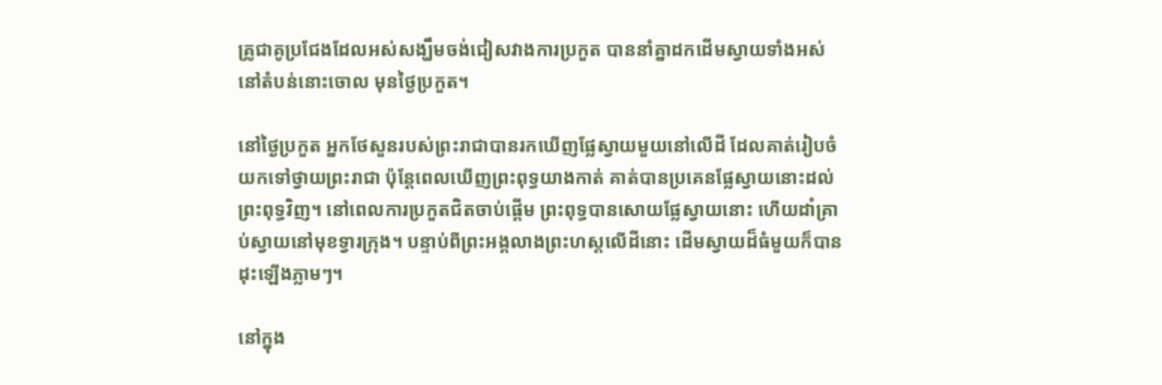គ្រូជាគូប្រជែងដែលអស់សង្ឃឹមចង់ជៀសវាងការប្រកួត បាននាំគ្នាដកដើមស្វាយទាំងអស់នៅតំបន់នោះចោល មុនថ្ងៃប្រកួត។

នៅថ្ងៃប្រកួត អ្នកថែសួនរបស់ព្រះរាជាបានរកឃើញផ្លែស្វាយមួយនៅលើដី ដែលគាត់រៀបចំយកទៅថ្វាយព្រះរាជា ប៉ុន្តែពេលឃើញព្រះពុទ្ធយាងកាត់ គាត់បានប្រគេនផ្លែស្វាយនោះដល់ព្រះពុទ្ធវិញ។ នៅពេលការប្រកួតជិតចាប់ផ្តើម ព្រះពុទ្ធបានសោយផ្លែស្វាយនោះ ហើយដាំគ្រាប់ស្វាយនៅមុខទ្វារក្រុង។ បន្ទាប់ពីព្រះអង្គលាងព្រះហស្តលើដីនោះ ដើមស្វាយដ៏ធំមួយក៏បានដុះឡើងភ្លាមៗ។

នៅក្នុង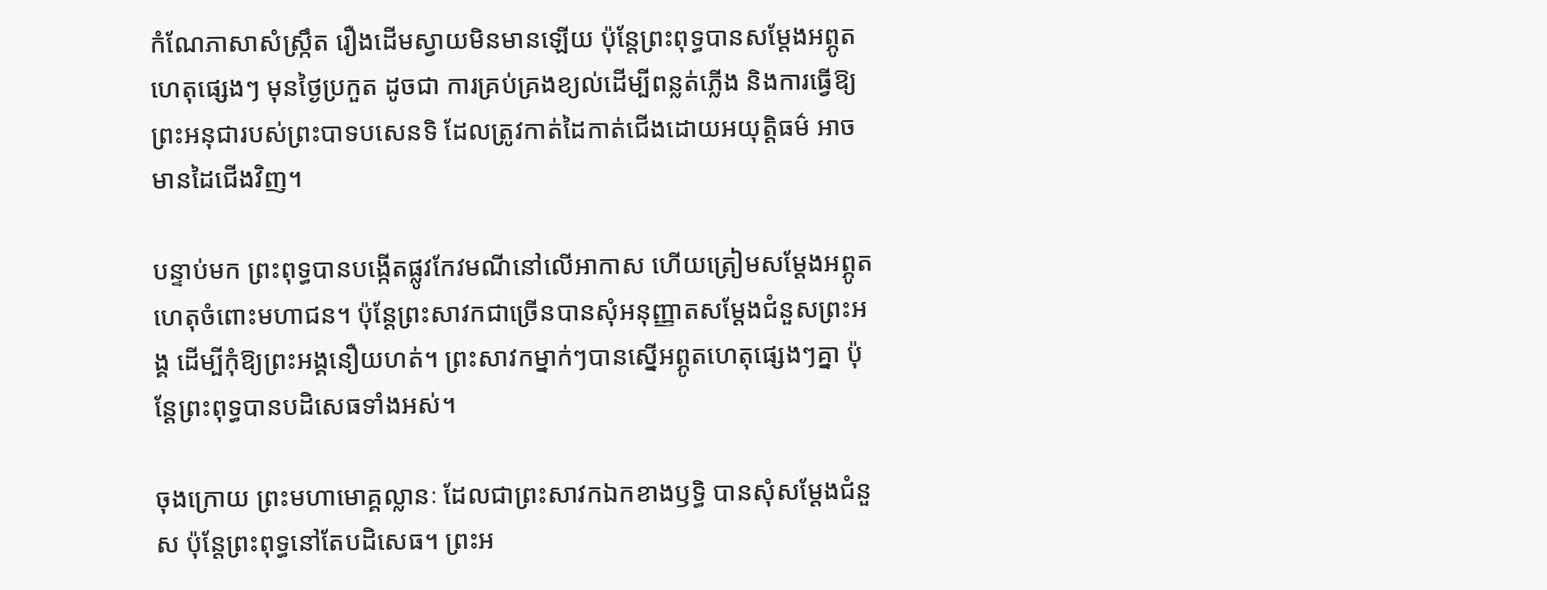កំណែភាសាសំស្ក្រឹត រឿងដើមស្វាយមិនមានឡើយ ប៉ុន្តែព្រះពុទ្ធបានសម្តែងអព្ភូតហេតុផ្សេងៗ មុនថ្ងៃប្រកួត ដូចជា ការគ្រប់គ្រងខ្យល់ដើម្បីពន្លត់ភ្លើង និងការធ្វើឱ្យព្រះអនុជារបស់ព្រះបាទបសេនទិ ដែលត្រូវកាត់ដៃកាត់ជើងដោយអយុត្តិធម៌ អាចមានដៃជើងវិញ។

បន្ទាប់មក ព្រះពុទ្ធបានបង្កើតផ្លូវកែវមណីនៅលើអាកាស ហើយត្រៀមសម្តែងអព្ភូតហេតុចំពោះមហាជន។ ប៉ុន្តែព្រះសាវកជាច្រើនបានសុំអនុញ្ញាតសម្តែងជំនួសព្រះអង្គ ដើម្បីកុំឱ្យព្រះអង្គនឿយហត់។ ព្រះសាវកម្នាក់ៗបានស្នើអព្ភូតហេតុផ្សេងៗគ្នា ប៉ុន្តែព្រះពុទ្ធបានបដិសេធទាំងអស់។

ចុងក្រោយ ព្រះមហាមោគ្គល្លានៈ ដែលជាព្រះសាវកឯកខាងឫទ្ធិ បានសុំសម្តែងជំនួស ប៉ុន្តែព្រះពុទ្ធនៅតែបដិសេធ។ ព្រះអ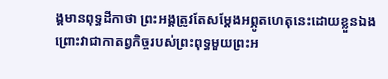ង្គមានពុទ្ធដីកាថា ព្រះអង្គត្រូវតែសម្តែងអព្ភូតហេតុនេះដោយខ្លួនឯង ព្រោះវាជាកាតព្វកិច្ចរបស់ព្រះពុទ្ធមួយព្រះអ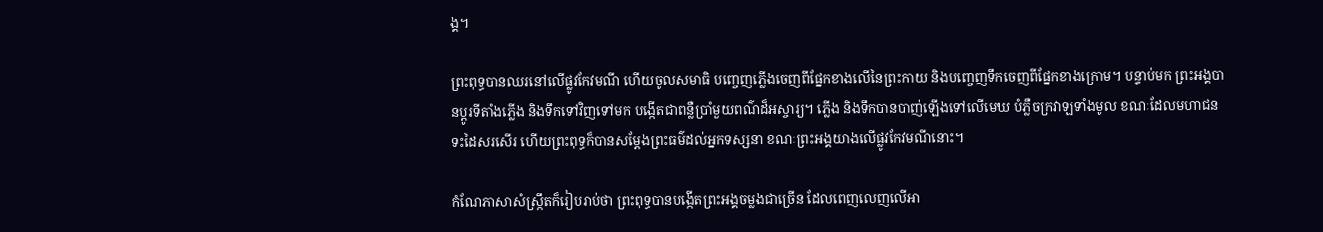ង្គ។

ព្រះពុទ្ធបានឈរនៅលើផ្លូវកែវមណី ហើយចូលសមាធិ បញ្ចេញភ្លើងចេញពីផ្នែកខាងលើនៃព្រះកាយ និងបញ្ចេញទឹកចេញពីផ្នែកខាងក្រោម។ បន្ទាប់មក ព្រះអង្គបានប្តូរទីតាំងភ្លើង និងទឹកទៅវិញទៅមក បង្កើតជាពន្លឺប្រាំមួយពណ៌ដ៏អស្ចារ្យ។ ភ្លើង និងទឹកបានបាញ់ឡើងទៅលើមេឃ បំភ្លឺចក្រវាឡទាំងមូល ខណៈដែលមហាជនទះដៃសរសើរ ហើយព្រះពុទ្ធក៏បានសម្តែងព្រះធម៌ដល់អ្នកទស្សនា ខណៈព្រះអង្គយាងលើផ្លូវកែវមណីនោះ។

កំណែភាសាសំស្ក្រឹតក៏រៀបរាប់ថា ព្រះពុទ្ធបានបង្កើតព្រះអង្គចម្លងជាច្រើន ដែលពេញលេញលើអា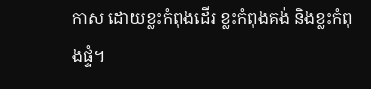កាស ដោយខ្លះកំពុងដើរ ខ្លះកំពុងគង់ និងខ្លះកំពុងផ្ទំ។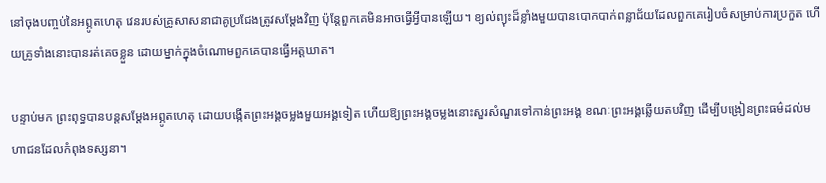នៅចុងបញ្ចប់នៃអព្ភូតហេតុ វេនរបស់គ្រូសាសនាជាគូប្រជែងត្រូវសម្តែងវិញ ប៉ុន្តែពួកគេមិនអាចធ្វើអ្វីបានឡើយ។ ខ្យល់ព្យុះដ៏ខ្លាំងមួយបានបោកបាក់ពន្លាជ័យដែលពួកគេរៀបចំសម្រាប់ការប្រកួត ហើយគ្រូទាំងនោះបានរត់គេចខ្លួន ដោយម្នាក់ក្នុងចំណោមពួកគេបានធ្វើអត្តឃាត។

បន្ទាប់មក ព្រះពុទ្ធបានបន្តសម្តែងអព្ភូតហេតុ ដោយបង្កើតព្រះអង្គចម្លងមួយអង្គទៀត ហើយឱ្យព្រះអង្គចម្លងនោះសួរសំណួរទៅកាន់ព្រះអង្គ ខណៈព្រះអង្គឆ្លើយតបវិញ ដើម្បីបង្រៀនព្រះធម៌ដល់មហាជនដែលកំពុងទស្សនា។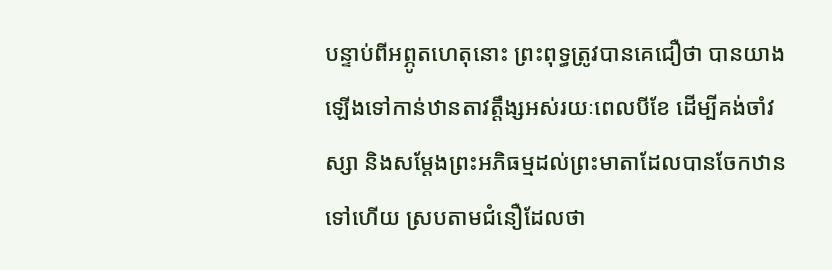បន្ទាប់ពីអព្ភូតហេតុនោះ ព្រះពុទ្ធត្រូវបានគេជឿថា បានយាងឡើងទៅកាន់ឋានតាវត្តឹង្សអស់រយៈពេលបីខែ ដើម្បីគង់ចាំវស្សា និងសម្តែងព្រះអភិធម្មដល់ព្រះមាតាដែលបានចែកឋានទៅហើយ ស្របតាមជំនឿដែលថា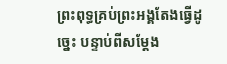ព្រះពុទ្ធគ្រប់ព្រះអង្គតែងធ្វើដូច្នេះ បន្ទាប់ពីសម្តែង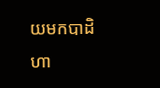យមកបាដិហា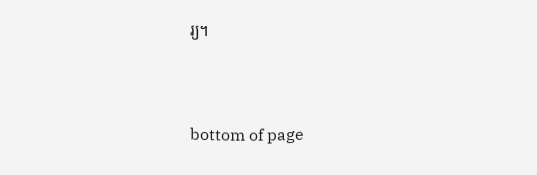រ្យ។



bottom of page